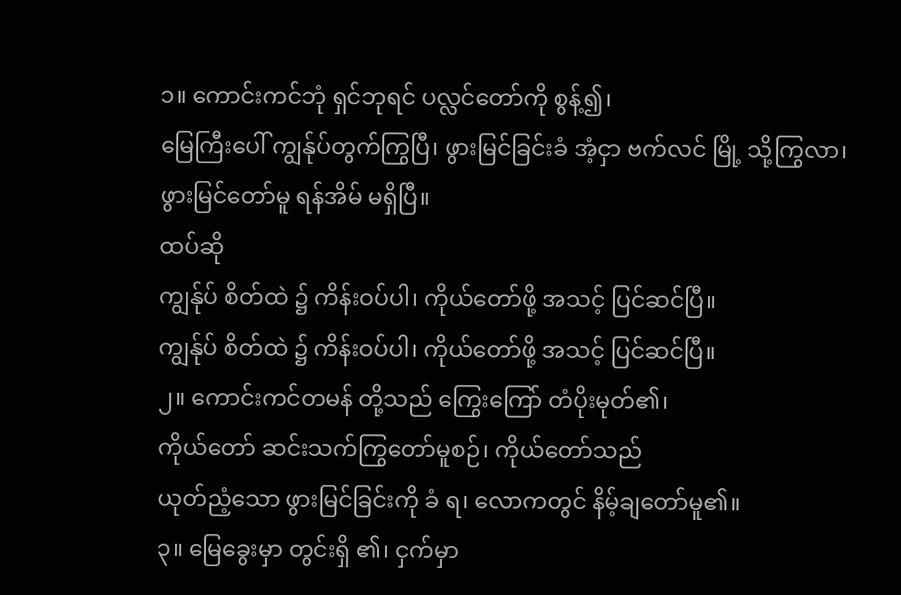၁။ ကောင်းကင်ဘုံ ရှင်ဘုရင် ပလ္လင်တော်ကို စွန့်၍၊
မြေကြီးပေါ် ကျွန်ုပ်တွက်ကြွပြီ၊ ဖွားမြင်ခြင်းခံ အံ့ငှာ ဗက်လင် မြို့ သို့ကြွလာ၊
ဖွားမြင်တော်မူ ရန်အိမ် မရှိပြီ။
ထပ်ဆို
ကျွန်ုပ် စိတ်ထဲ ၌ ကိန်းဝပ်ပါ၊ ကိုယ်တော်ဖို့ အသင့် ပြင်ဆင်ပြီ။
ကျွန်ုပ် စိတ်ထဲ ၌ ကိန်းဝပ်ပါ၊ ကိုယ်တော်ဖို့ အသင့် ပြင်ဆင်ပြီ။
၂။ ကောင်းကင်တမန် တို့သည် ကြွေးကြော် တံပိုးမုတ်၏၊
ကိုယ်တော် ဆင်းသက်ကြွတော်မူစဉ်၊ ကိုယ်တော်သည်
ယုတ်ညံ့သော ဖွားမြင်ခြင်းကို ခံ ရ၊ လောကတွင် နိမ့်ချတော်မူ၏။
၃။ မြေခွေးမှာ တွင်းရှိ ၏၊ ငှက်မှာ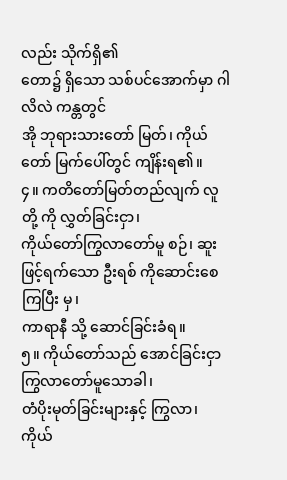လည်း သိုက်ရှိ၏
တော၌ ရှိသော သစ်ပင်အောက်မှာ ဂါလိလဲ ကန္တတွင်
အို ဘုရားသားတော် မြတ်၊ ကိုယ်တော် မြက်ပေါ်တွင် ကျိန်းရ၏။
၄။ ကတိတော်မြတ်တည်လျက် လူတို့ ကို လွှတ်ခြင်းငှာ၊
ကိုယ်တော်ကြွလာတော်မူ စဉ်၊ ဆူး ဖြင့်ရက်သော ဦးရစ် ကိုဆောင်းစေ ကြပြီး မှ၊
ကာရာနီ သို့ ဆောင်ခြင်းခံရ။
၅။ ကိုယ်တော်သည် အောင်ခြင်းငှာ ကြွလာတော်မူသောခါ၊
တံပိုးမုတ်ခြင်းများနှင့် ကြွလာ၊ ကိုယ်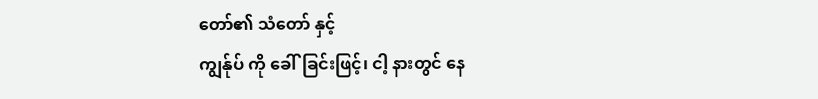တော်၏ သံတော် နှင့်
ကျွန်ုပ် ကို ခေါ်ခြင်းဖြင့်၊ ငါ့ နားတွင် နေ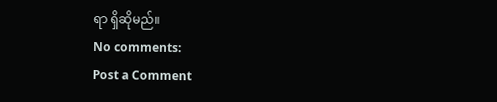ရာ ရှိဆိုမည်။
No comments:
Post a Comment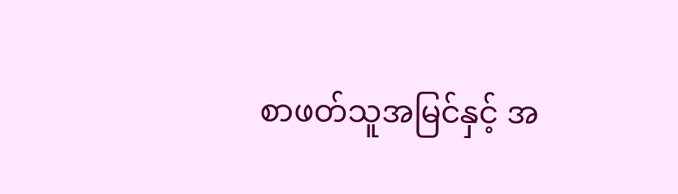စာဖတ်သူအမြင်နှင့် အ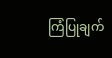ကြံပြုချက်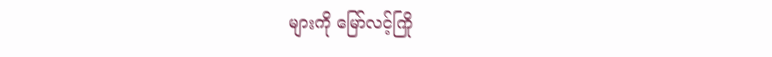များကို မြော်လင့်ကြို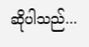ဆိုပါသည်...